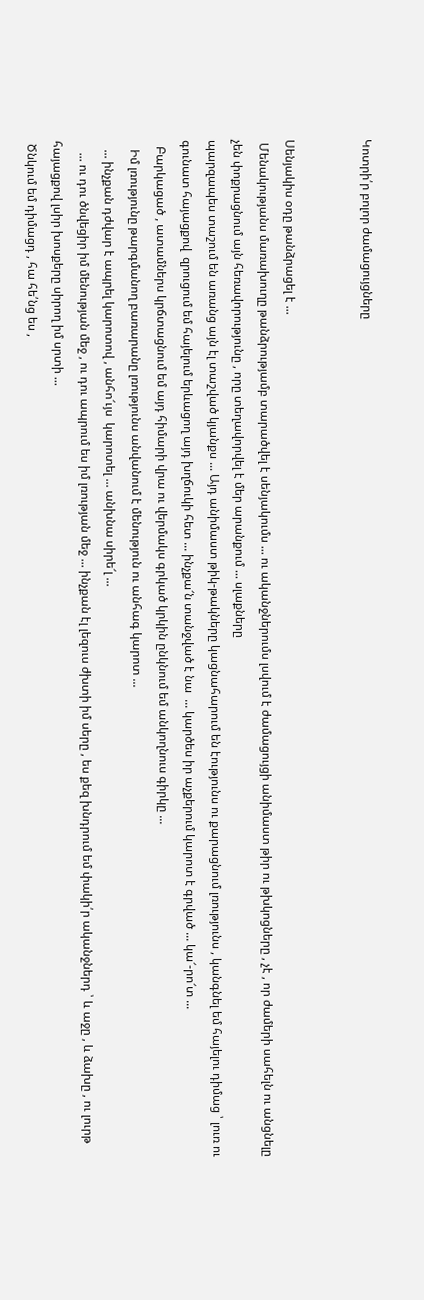Կոտրի՛ր բոլոր ժամացույցները


Սենյակիս օդը թանձրացել է ...
 Մենակությանս մառախուղը թանձրությամբ տարածվել է սենյակումս ... ու ականջներումս լսվում է ժամացույցի անիմաստ թիր ու թխկոցները , չէ , որ ժամերի սահելն ու անցնելը չեն փոքրացնում այն հեռավորությունը , որը տեղավորվել է մեր արանքում ... սլաքները
պարզապես տաշում են առանց այն էլ տաշված կյանքս ... Այդ անիմաստ թիկ-թակները կացնահարում են էությունս ու քարացնում լռությունս , կանգնել եմ հայելու դիմաց ՝ լուռ ու գունատ հայացքով  զրուցում եմ հայելում երևացող այդ խղճուկի հետ ... ինչքա՜ն տանջված է նա  ... կարծես իր աչքերում կարոտ է գրված ... կա՜-րո՜տ ...
  Բարկացած , ատամներս կրճտացնում եմ այդ հիմարի վրա ու վերմակս գրկած կրկին ընկնում եմ անկողնուս գիրկը ...
   Իմ լռությունը թարգմանող բառարանը լռությունս անվանում է մենություն ու անհագ կարոտ ...
   ... ինչքան դժվար է ապրել կարոտով , անհո՜ւյս  կարոտել ... անխնա սիրե՜լ ...
    ... ու դու ծնվեցիր իմ մենության մեջ , ու դու ապրում ես իմ լռության մեջ ... ինչքան էլ լեզուս ժխտի իմ սերը , ես քեզ խնդրում եմ փակի՛ր ականջներդ ՝ և աջը , և ձախը , ու լուրթ հայացքով լսիր խոսքերը սիրող իմ սրտի ...
 Ծնկում եմ դիմացդ , հա հե՛նց ես ,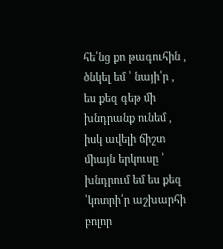հե՛նց քո թագուհին , ծնկել եմ ՝ նայի՛ր , ես քեզ գեթ մի խնդրանք ունեմ , իսկ ավելի ճիշտ միայն երկուսը ՝ խնդրում եմ ես քեզ ՝կոտրի՛ր աշխարհի բոլոր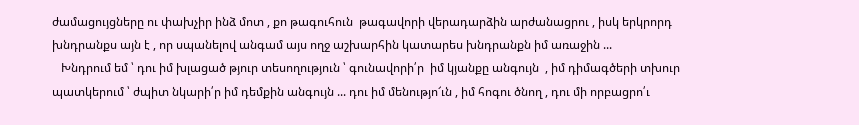ժամացույցները ու փախչիր ինձ մոտ , քո թագուհուն  թագավորի վերադարձին արժանացրու , իսկ երկրորդ խնդրանքս այն է , որ սպանելով անգամ այս ողջ աշխարհին կատարես խնդրանքն իմ առաջին ...
   Խնդրում եմ ՝ դու իմ խլացած թյուր տեսողություն ՝ գունավորի՛ր  իմ կյանքը անգույն  , իմ դիմագծերի տխուր  պատկերում ՝ ժպիտ նկարի՛ր իմ դեմքին անգույն ... դու իմ մենությո՜ւն , իմ հոգու ծնող , դու մի որբացրո՛ւ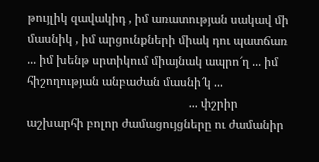թույլիկ զավակիդ , իմ առատության սակավ մի մասնիկ , իմ արցունքների միակ դու պատճառ ... իմ խենթ սրտիկում միայնակ ապրո՜ղ ... իմ հիշողության անբաժան մասնի՜կ ...
                                                      ... փշրիր աշխարհի բոլոր ժամացույցները ու ժամանիր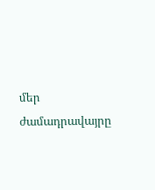մեր ժամադրավայրը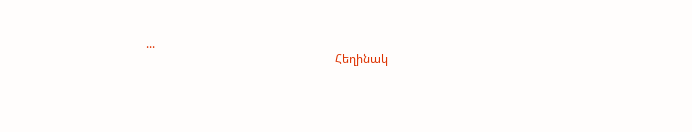...
                                                               Հեղինակ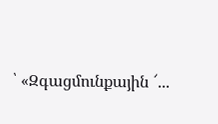՝ «Զգացմունքային ՜...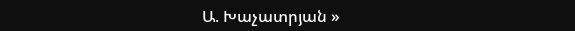Ա. Խաչատրյան »